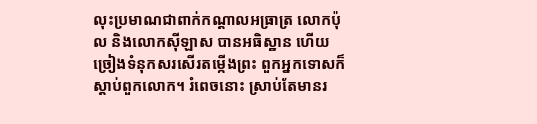លុះប្រមាណជាពាក់កណ្តាលអធ្រាត្រ លោកប៉ុល និងលោកស៊ីឡាស បានអធិស្ឋាន ហើយច្រៀងទំនុកសរសើរតម្កើងព្រះ ពួកអ្នកទោសក៏ស្តាប់ពួកលោក។ រំពេចនោះ ស្រាប់តែមានរ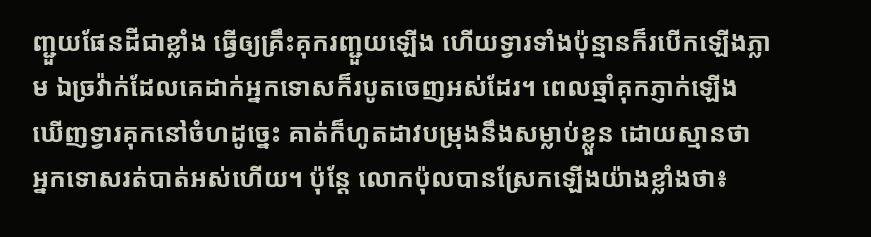ញ្ជួយផែនដីជាខ្លាំង ធ្វើឲ្យគ្រឹះគុករញ្ជួយឡើង ហើយទ្វារទាំងប៉ុន្មានក៏របើកឡើងភ្លាម ឯច្រវ៉ាក់ដែលគេដាក់អ្នកទោសក៏របូតចេញអស់ដែរ។ ពេលឆ្មាំគុកភ្ញាក់ឡើង ឃើញទ្វារគុកនៅចំហដូច្នេះ គាត់ក៏ហូតដាវបម្រុងនឹងសម្លាប់ខ្លួន ដោយស្មានថា អ្នកទោសរត់បាត់អស់ហើយ។ ប៉ុន្តែ លោកប៉ុលបានស្រែកឡើងយ៉ាងខ្លាំងថា៖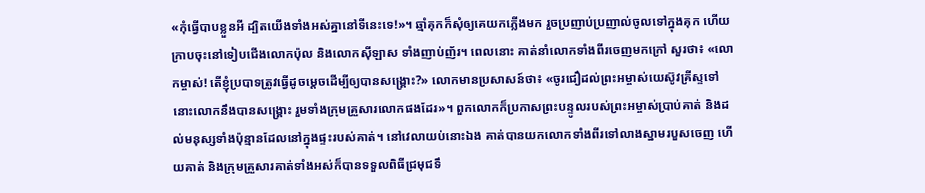«កុំធ្វើបាបខ្លួនអី ដ្បិតយើងទាំងអស់គ្នានៅទីនេះទេ!»។ ឆ្មាំគុកក៏សុំឲ្យគេយកភ្លើងមក រួចប្រញាប់ប្រញាល់ចូលទៅក្នុងគុក ហើយក្រាបចុះនៅទៀបជើងលោកប៉ុល និងលោកស៊ីឡាស ទាំងញាប់ញ័រ។ ពេលនោះ គាត់នាំលោកទាំងពីរចេញមកក្រៅ សួរថា៖ «លោកម្ចាស់! តើខ្ញុំប្របាទត្រូវធ្វើដូចម្តេចដើម្បីឲ្យបានសង្គ្រោះ?» លោកមានប្រសាសន៍ថា៖ «ចូរជឿដល់ព្រះអម្ចាស់យេស៊ូវគ្រីស្ទទៅ នោះលោកនឹងបានសង្គ្រោះ រួមទាំងក្រុមគ្រួសារលោកផងដែរ»។ ពួកលោកក៏ប្រកាសព្រះបន្ទូលរបស់ព្រះអម្ចាស់ប្រាប់គាត់ និងដល់មនុស្សទាំងប៉ុន្មានដែលនៅក្នុងផ្ទះរបស់គាត់។ នៅវេលាយប់នោះឯង គាត់បានយកលោកទាំងពីរទៅលាងស្នាមរបួសចេញ ហើយគាត់ និងក្រុមគ្រួសារគាត់ទាំងអស់ក៏បានទទួលពិធីជ្រមុជទឹ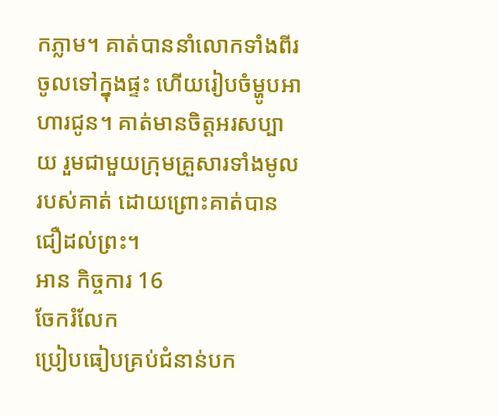កភ្លាម។ គាត់បាននាំលោកទាំងពីរចូលទៅក្នុងផ្ទះ ហើយរៀបចំម្ហូបអាហារជូន។ គាត់មានចិត្តអរសប្បាយ រួមជាមួយក្រុមគ្រួសារទាំងមូលរបស់គាត់ ដោយព្រោះគាត់បានជឿដល់ព្រះ។
អាន កិច្ចការ 16
ចែករំលែក
ប្រៀបធៀបគ្រប់ជំនាន់បក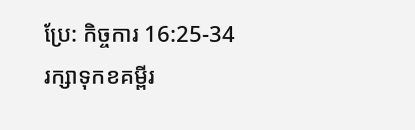ប្រែ: កិច្ចការ 16:25-34
រក្សាទុកខគម្ពីរ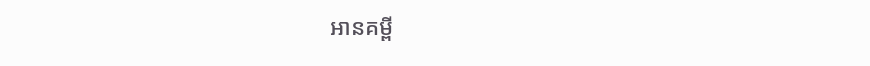អានគម្ពី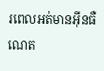រពេលអត់មានអ៊ីនធឺណេត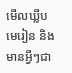មើលឃ្លីបមេរៀន និងមានអ្វីៗជា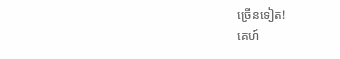ច្រើនទៀត!
គេហ៍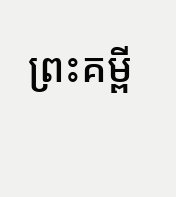ព្រះគម្ពី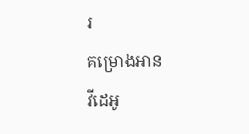រ
គម្រោងអាន
វីដេអូ